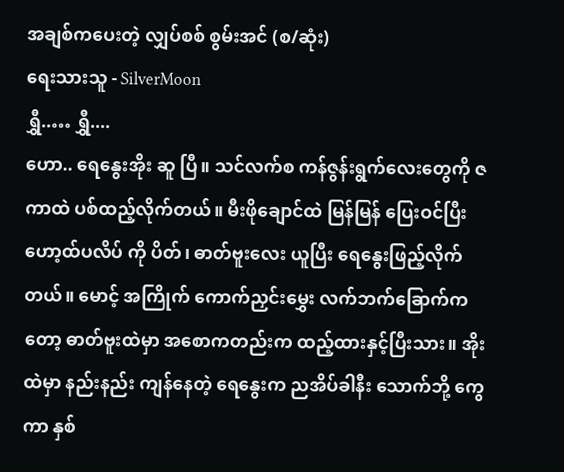အချစ်ကပေးတဲ့ လျှပ်စစ် စွမ်းအင် (စ/ဆုံး)
ရေးသားသူ - SilverMoon
ရွှီ..… ရွှီ....
ဟော.. ရေနွေးအိုး ဆူ ပြီ။ သင်လက်စ ကန်ဇွန်းရွက်လေးတွေကို ဇကာထဲ ပစ်ထည့်လိုက်တယ်။ မီးဖိုချောင်ထဲ မြန်မြန် ပြေးဝင်ပြီး ဟော့ထ်ပလိပ် ကို ပိတ်၊ ဓာတ်ဗူးလေး ယူပြီး ရေနွေးဖြည့်လိုက်တယ်။ မောင့် အကြိုက် ကောက်ညှင်းမွှေး လက်ဘက်ခြောက်ကတော့ ဓာတ်ဗူးထဲမှာ အစောကတည်းက ထည့်ထားနှင့်ပြီးသား။ အိုးထဲမှာ နည်းနည်း ကျန်နေတဲ့ ရေနွေးက ညအိပ်ခါနီး သောက်ဘို့ ကွေကာ နှစ်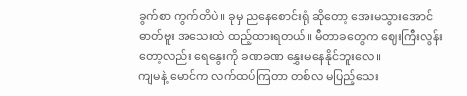ခွက်စာ ကွက်တိပဲ။ ခုမှ ညနေစောင်းရုံ ဆိုတော့ အေးမသွားအောင် ဓာတ်ဗူး အသေးထဲ ထည့်ထားရတယ်။ မီတာခတွေက ဈေးကြီးလွန်းတော့လည်း ရေနွေးကို ခဏခဏ နွှေးမနေနိုင်ဘူးလေ။
ကျမနဲ့ မောင်က လက်ထပ်ကြတာ တစ်လ မပြည့်သေး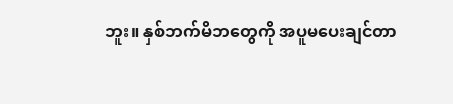ဘူး။ နှစ်ဘက်မိဘတွေကို အပူမပေးချင်တာ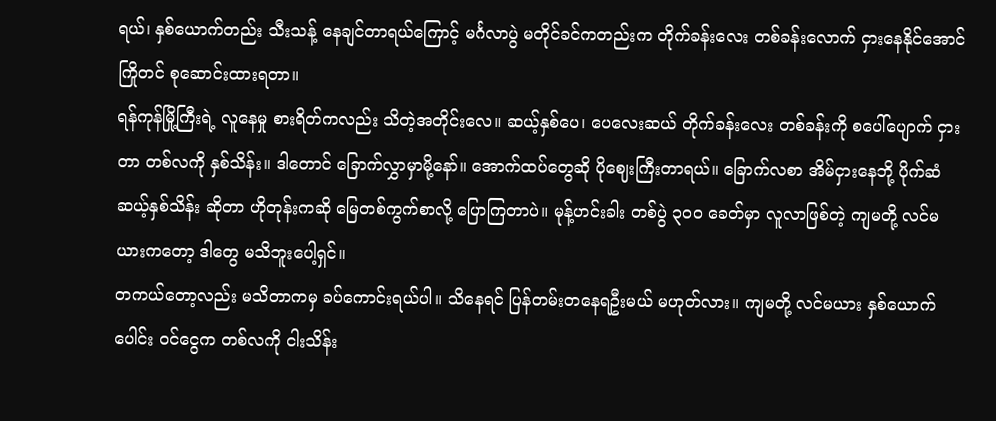ရယ်၊ နှစ်ယောက်တည်း သီးသန့် နေချင်တာရယ်ကြောင့် မင်္ဂလာပွဲ မတိုင်ခင်ကတည်းက တိုက်ခန်းလေး တစ်ခန်းလောက် ငှားနေနိုင်အောင် ကြိုတင် စုဆောင်းထားရတာ။
ရန်ကုန်မြို့ကြီးရဲ့ လူနေမှု စားရိတ်ကလည်း သိတဲ့အတိုင်းလေ။ ဆယ့်နှစ်ပေ၊ ပေလေးဆယ် တိုက်ခန်းလေး တစ်ခန်းကို စပေါ်ပျောက် ငှားတာ တစ်လကို နှစ်သိန်း။ ဒါတောင် ခြောက်လွှာမှာမို့နော်။ အောက်ထပ်တွေဆို ပိုဈေးကြီးတာရယ်။ ခြောက်လစာ အိမ်ငှားနေဘို့ ပိုက်ဆံ ဆယ့်နှစ်သိန်း ဆိုတာ ဟိုတုန်းကဆို မြေတစ်ကွက်စာလို့ ပြောကြတာပဲ။ မုန့်ဟင်းခါး တစ်ပွဲ ၃၀၀ ခေတ်မှာ လူလာဖြစ်တဲ့ ကျမတို့ လင်မယားကတော့ ဒါတွေ မသိဘူးပေါ့ရှင်။
တကယ်တော့လည်း မသိတာကမှ ခပ်ကောင်းရယ်ပါ။ သိနေရင် ပြန်တမ်းတနေရဦးမယ် မဟုတ်လား။ ကျမတို့ လင်မယား နှစ်ယောက်ပေါင်း ဝင်ငွေက တစ်လကို ငါးသိန်း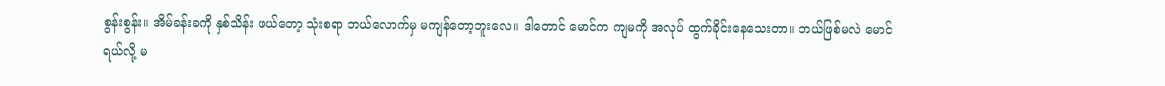စွန်းစွန်း။ အိမ်ခန်းခကို နှစ်သိန်း ဖယ်တော့ သုံးစရာ ဘယ်လောက်မှ မကျန်တော့ဘူးလေ။ ဒါတောင် မောင်က ကျမကို အလုပ် ထွက်ခိုင်းနေသေးတာ။ ဘယ်ဖြစ်မလဲ မောင်ရယ်လို့ မ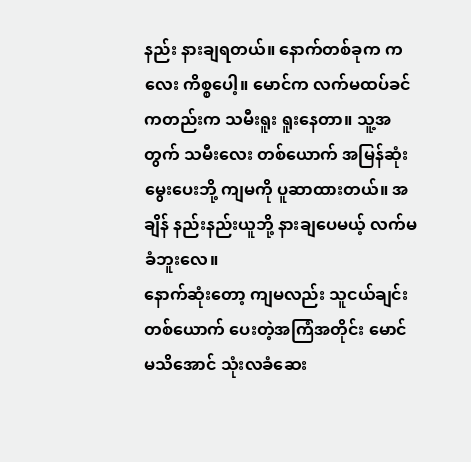နည်း နားချရတယ်။ နောက်တစ်ခုက ကလေး ကိစ္စပေါ့။ မောင်က လက်မထပ်ခင်ကတည်းက သမီးရူး ရူးနေတာ။ သူ့အတွက် သမီးလေး တစ်ယောက် အမြန်ဆုံး မွေးပေးဘို့ ကျမကို ပူဆာထားတယ်။ အချိန် နည်းနည်းယူဘို့ နားချပေမယ့် လက်မခံဘူးလေ။
နောက်ဆုံးတော့ ကျမလည်း သူငယ်ချင်းတစ်ယောက် ပေးတဲ့အကြံအတိုင်း မောင် မသိအောင် သုံးလခံဆေး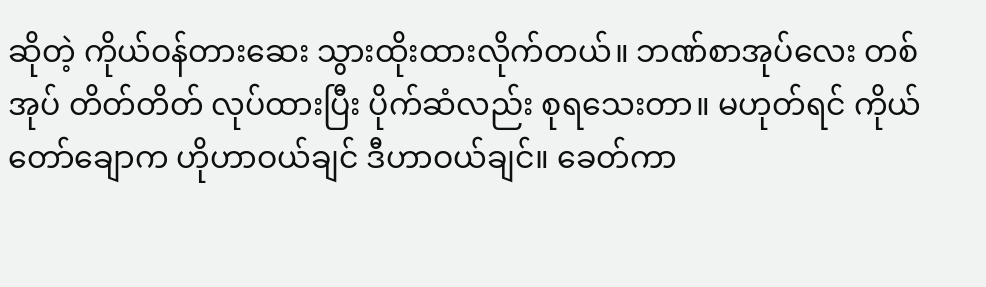ဆိုတဲ့ ကိုယ်ဝန်တားဆေး သွားထိုးထားလိုက်တယ်။ ဘဏ်စာအုပ်လေး တစ်အုပ် တိတ်တိတ် လုပ်ထားပြီး ပိုက်ဆံလည်း စုရသေးတာ။ မဟုတ်ရင် ကိုယ်တော်ချောက ဟိုဟာဝယ်ချင် ဒီဟာဝယ်ချင်။ ခေတ်ကာ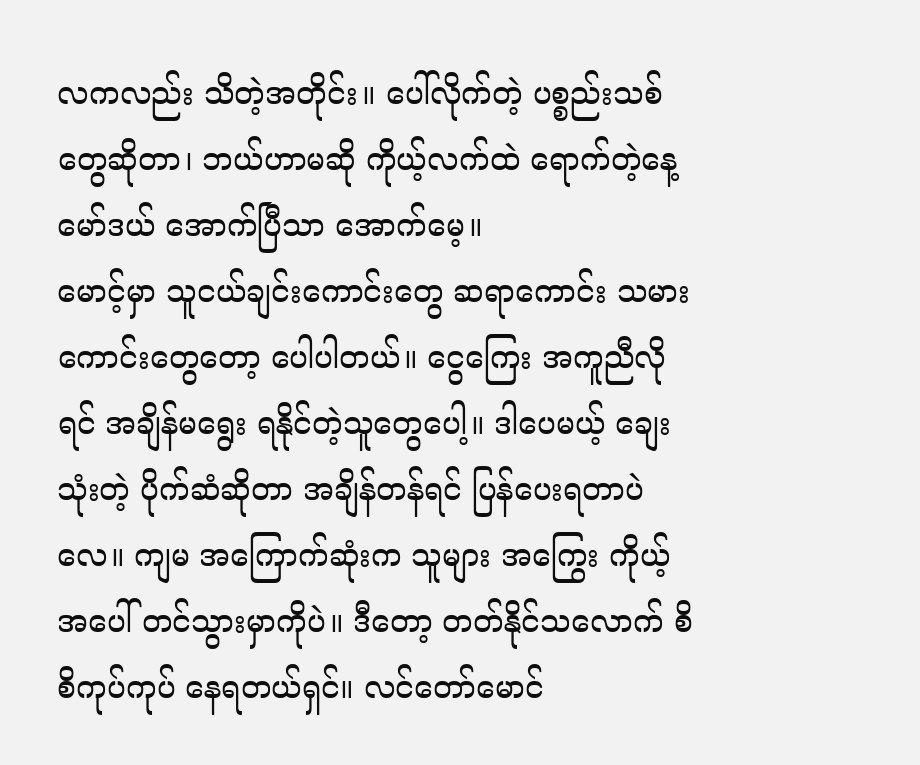လကလည်း သိတဲ့အတိုင်း။ ပေါ်လိုက်တဲ့ ပစ္စည်းသစ်တွေဆိုတာ၊ ဘယ်ဟာမဆို ကိုယ့်လက်ထဲ ရောက်တဲ့နေ့ မော်ဒယ် အောက်ပြီသာ အောက်မေ့။
မောင့်မှာ သူငယ်ချင်းကောင်းတွေ ဆရာကောင်း သမားကောင်းတွေတော့ ပေါပါတယ်။ ငွေကြေး အကူညီလိုရင် အချိန်မရွေး ရနိုင်တဲ့သူတွေပေါ့။ ဒါပေမယ့် ချေးသုံးတဲ့ ပိုက်ဆံဆိုတာ အချိန်တန်ရင် ပြန်ပေးရတာပဲလေ။ ကျမ အကြောက်ဆုံးက သူများ အကြွေး ကိုယ့်အပေါ် တင်သွားမှာကိုပဲ။ ဒီတော့ တတ်နိုင်သလောက် စိစိကုပ်ကုပ် နေရတယ်ရှင်။ လင်တော်မောင်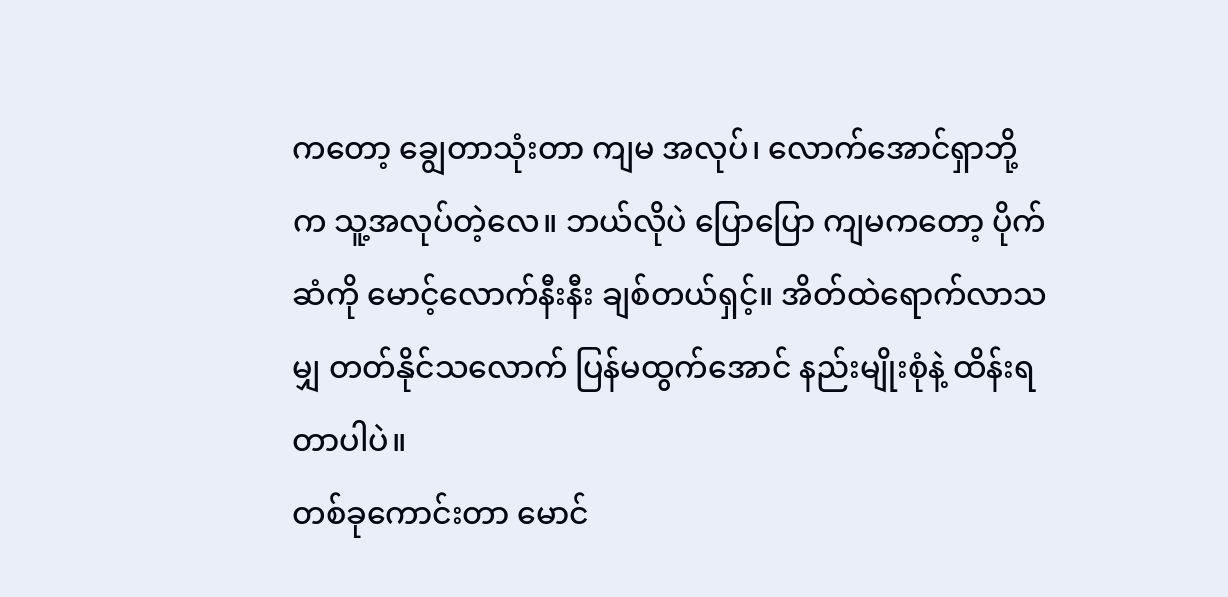ကတော့ ချွေတာသုံးတာ ကျမ အလုပ်၊ လောက်အောင်ရှာဘို့က သူ့အလုပ်တဲ့လေ။ ဘယ်လိုပဲ ပြောပြော ကျမကတော့ ပိုက်ဆံကို မောင့်လောက်နီးနီး ချစ်တယ်ရှင့်။ အိတ်ထဲရောက်လာသမျှ တတ်နိုင်သလောက် ပြန်မထွက်အောင် နည်းမျိုးစုံနဲ့ ထိန်းရတာပါပဲ။
တစ်ခုကောင်းတာ မောင်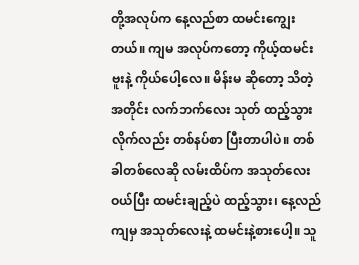တို့အလုပ်က နေ့လည်စာ ထမင်းကျွေးတယ်။ ကျမ အလုပ်ကတော့ ကိုယ့်ထမင်းဗူးနဲ့ ကိုယ်ပေါ့လေ။ မိန်းမ ဆိုတော့ သိတဲ့အတိုင်း လက်ဘက်လေး သုတ် ထည့်သွားလိုက်လည်း တစ်နပ်စာ ပြီးတာပါပဲ။ တစ်ခါတစ်လေဆို လမ်းထိပ်က အသုတ်လေးဝယ်ပြီး ထမင်းချည့်ပဲ ထည့်သွား၊ နေ့လည်ကျမှ အသုတ်လေးနဲ့ ထမင်းနဲ့စားပေါ့။ သူ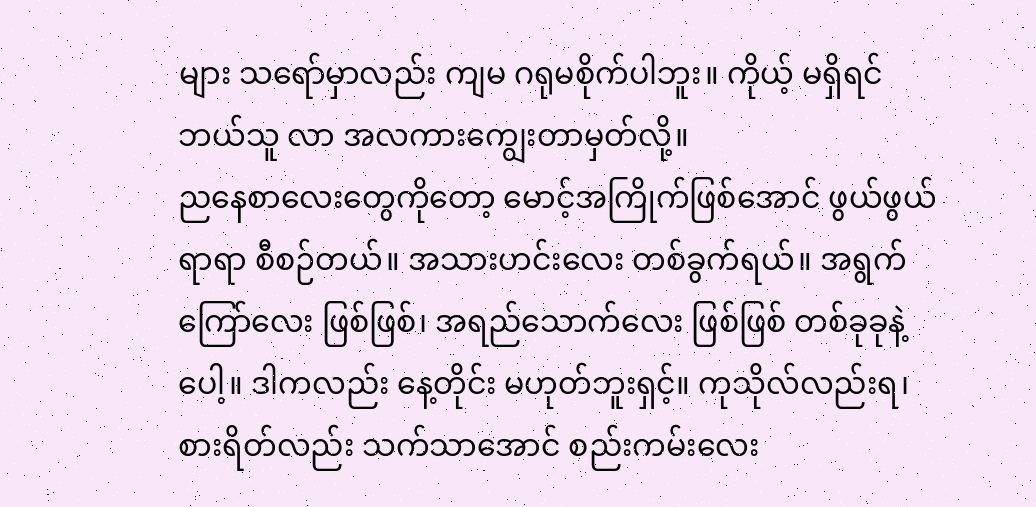များ သရော်မှာလည်း ကျမ ဂရုမစိုက်ပါဘူး။ ကိုယ့် မရှိရင် ဘယ်သူ လာ အလကားကျွေးတာမှတ်လို့။
ညနေစာလေးတွေကိုတော့ မောင့်အကြိုက်ဖြစ်အောင် ဖွယ်ဖွယ်ရာရာ စီစဉ်တယ်။ အသားဟင်းလေး တစ်ခွက်ရယ်။ အရွက်ကြော်လေး ဖြစ်ဖြစ်၊ အရည်သောက်လေး ဖြစ်ဖြစ် တစ်ခုခုနဲ့ပေါ့။ ဒါကလည်း နေ့တိုင်း မဟုတ်ဘူးရှင့်။ ကုသိုလ်လည်းရ၊ စားရိတ်လည်း သက်သာအောင် စည်းကမ်းလေး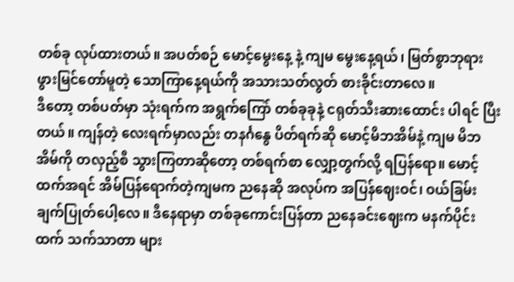တစ်ခု လုပ်ထားတယ်။ အပတ်စဉ် မောင့်မွေးနေ့ နဲ့ ကျမ မွေးနေ့ရယ်၊ မြတ်စွာဘုရား ဖွားမြင်တော်မူတဲ့ သောကြာနေ့ရယ်ကို အသားသတ်လွတ် စားခိုင်းတာလေ။
ဒီတော့ တစ်ပတ်မှာ သုံးရက်က အရွက်ကြော် တစ်ခုခုနဲ့ ငရုတ်သီးဆားထောင်း ပါရင် ပြီးတယ်။ ကျန်တဲ့ လေးရက်မှာလည်း တနင်္ဂနွေ ပိတ်ရက်ဆို မောင့်မိဘအိမ်နဲ့ ကျမ မိဘအိမ်ကို တလှည့်စီ သွားကြတာဆိုတော့ တစ်ရက်စာ လျှော့တွက်လို့ ရပြန်ရော။ မောင့်ထက်အရင် အိမ်ပြန်ရောက်တဲ့ကျမက ညနေဆို အလုပ်က အပြန်ဈေးဝင်၊ ဝယ်ခြမ်း ချက်ပြုတ်ပေါ့လေ။ ဒီနေရာမှာ တစ်ခုကောင်းပြန်တာ ညနေခင်းဈေးက မနက်ပိုင်းထက် သက်သာတာ များ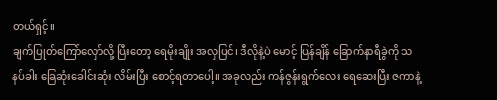တယ်ရှင့်။
ချက်ပြုတ်ကြော်လှော်လို့ ပြီးတော့ ရေမိုးချိုး အလှပြင်၊ ဒီလိုနဲ့ပဲ မောင့် ပြန်ချိန် ခြောက်နာရီခွဲကို သနပ်ခါး ခြေဆုံးခေါင်းဆုံး လိမ်းပြီး စောင့်ရတာပေါ့။ အခုလည်း ကန်ဇွန်းရွက်လေး ရေဆေးပြီး ဇကာနဲ့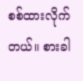စစ်ထားလိုက်တယ်။ စားခါ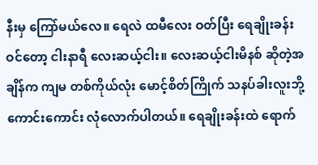နီးမှ ကြော်မယ်လေ။ ရေလဲ ထမီလေး ဝတ်ပြီး ရေချိုးခန်း ဝင်တော့ ငါးနာရီ လေးဆယ့်ငါး။ လေးဆယ့်ငါးမိနစ် ဆိုတဲ့အချိန်က ကျမ တစ်ကိုယ်လုံး မောင့်စိတ်ကြိုက် သနပ်ခါးလူးဘို့ ကောင်းကောင်း လုံလောက်ပါတယ်။ ရေချိုးခန်းထဲ ရောက်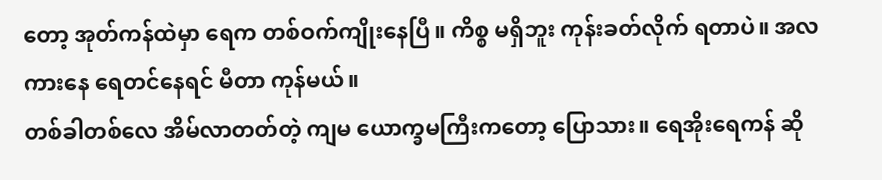တော့ အုတ်ကန်ထဲမှာ ရေက တစ်ဝက်ကျိုးနေပြီ။ ကိစ္စ မရှိဘူး ကုန်းခတ်လိုက် ရတာပဲ။ အလကားနေ ရေတင်နေရင် မီတာ ကုန်မယ်။
တစ်ခါတစ်လေ အိမ်လာတတ်တဲ့ ကျမ ယောက္ခမကြီးကတော့ ပြောသား။ ရေအိုးရေကန် ဆို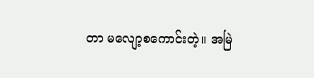တာ မလျော့စကောင်းတဲ့။ အမြဲ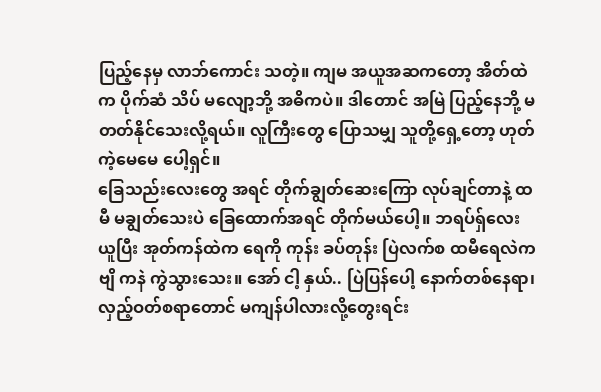ပြည့်နေမှ လာဘ်ကောင်း သတဲ့။ ကျမ အယူအဆကတော့ အိတ်ထဲက ပိုက်ဆံ သိပ် မလျော့ဘို့ အဓိကပဲ။ ဒါတောင် အမြဲ ပြည့်နေဘို့ မတတ်နိုင်သေးလို့ရယ်။ လူကြီးတွေ ပြောသမျှ သူတို့ရှေ့တော့ ဟုတ်ကဲ့မေမေ ပေါ့ရှင်။
ခြေသည်းလေးတွေ အရင် တိုက်ချွတ်ဆေးကြော လုပ်ချင်တာနဲ့ ထမီ မချွတ်သေးပဲ ခြေထောက်အရင် တိုက်မယ်ပေါ့။ ဘရပ်ရှ်လေး ယူပြီး အုတ်ကန်ထဲက ရေကို ကုန်း ခပ်တုန်း ပြဲလက်စ ထမီရေလဲက ဗျိ ကနဲ ကွဲသွားသေး။ အော် ငါ့ နှယ်.. ပြဲပြန်ပေါ့ နောက်တစ်နေရာ၊ လှည့်ဝတ်စရာတောင် မကျန်ပါလားလို့တွေးရင်း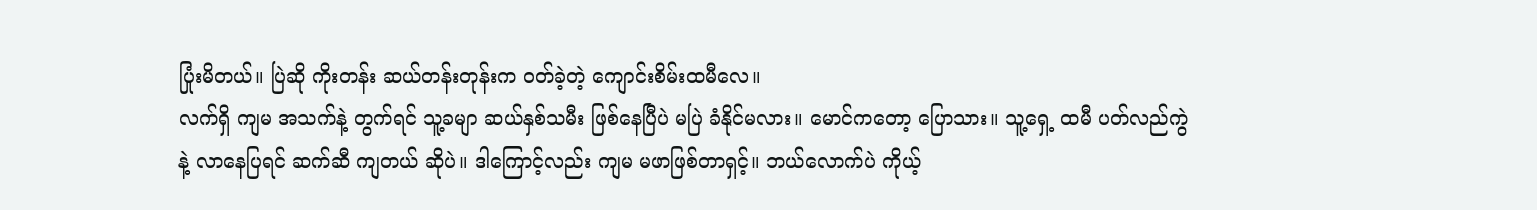ပြုံးမိတယ်။ ပြဲဆို ကိုးတန်း ဆယ်တန်းတုန်းက ဝတ်ခဲ့တဲ့ ကျောင်းစိမ်းထမီလေ။
လက်ရှိ ကျမ အသက်နဲ့ တွက်ရင် သူ့ခမျာ ဆယ်နှစ်သမီး ဖြစ်နေပြီပဲ မပြဲ ခံနိုင်မလား။ မောင်ကတော့ ပြောသား။ သူ့ရှေ့ ထမီ ပတ်လည်ကွဲနဲ့ လာနေပြရင် ဆက်ဆီ ကျတယ် ဆိုပဲ။ ဒါကြောင့်လည်း ကျမ မဖာဖြစ်တာရှင့်။ ဘယ်လောက်ပဲ ကိုယ့်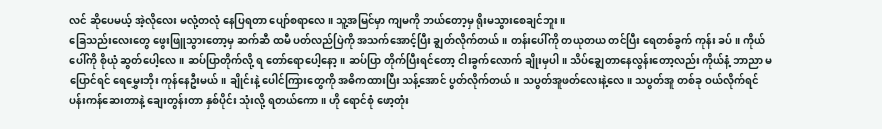လင် ဆိုပေမယ့် အဲ့လိုလေး မလုံ့တလုံ နေပြရတာ ပျော်စရာလေ။ သူ့အမြင်မှာ ကျမကို ဘယ်တော့မှ ရိုးမသွားစေချင်ဘူး။
ခြေသည်းလေးတွေ ဖွေးဖြူသွားတော့မှ ဆက်ဆီ ထမီ ပတ်လည်ပြဲကို အသက်အောင့်ပြီး ချွတ်လိုက်တယ်။ တန်းပေါ်ကို တယုတယ တင်ပြီး ရေတစ်ခွက် ကုန်း ခပ်။ ကိုယ်ပေါ်ကို စိုယုံ ဆွတ်ပေါ့လေ။ ဆပ်ပြာတိုက်လို့ ရ တော်ရောပေါ့နော့။ ဆပ်ပြာ တိုက်ပြီးရင်တော့ ငါးခွက်လောက် ချိုးမှပါ။ သိပ်ချွေတာနေလွန်းတော့လည်း ကိုယ်နံ့ ဘာညာ မပြောင်ရင် ရေမွှေးဘိုး ကုန်နေဦးမယ်။ ချိုင်းနဲ့ ပေါင်ကြားတွေကို အဓိကထားပြီး သန့်အောင် ပွတ်လိုက်တယ်။ သပွတ်အူဖတ်လေးနဲ့လေ။ သပွတ်အူ တစ်ခု ဝယ်လိုက်ရင် ပန်းကန်ဆေးတာနဲ့ ချေးတွန်းတာ နှစ်ပိုင်း သုံးလို့ ရတယ်ကော။ ဟို ရောင်စုံ ဖော့တုံး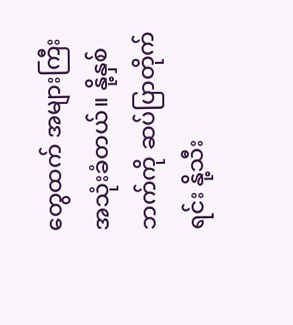တွေထက် အများကြီး အသုံးခံတယ်။ နို့နှစ်ဘက်ကို ဆပ်ပြာတိုက်ရင်း နို့သီး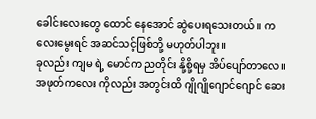ခေါင်းလေးတွေ ထောင် နေအောင် ဆွဲပေးရသေးတယ်။ ကလေးမွေးရင် အဆင်သင့်ဖြစ်ဘို့ မဟုတ်ပါဘူး။
ခုလည်း ကျမ ရဲ့ မောင်က ညတိုင်း နို့စို့ရမှ အိပ်ပျော်တာလေ။ အဖုတ်ကလေး ကိုလည်း အတွင်းထိ ဂျိုဂျိုဂျောင်ဂျောင် ဆေး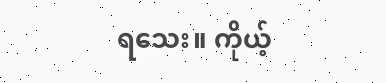ရသေး။ ကိုယ့်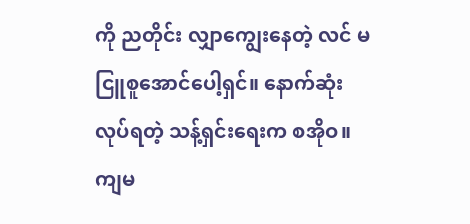ကို ညတိုင်း လျှာကျွေးနေတဲ့ လင် မငြူစူအောင်ပေါ့ရှင်။ နောက်ဆုံးလုပ်ရတဲ့ သန့်ရှင်းရေးက စအိုဝ။ ကျမ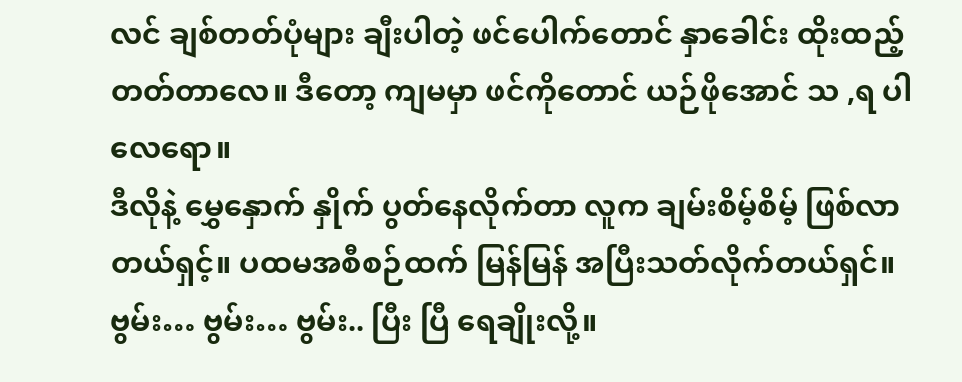လင် ချစ်တတ်ပုံများ ချီးပါတဲ့ ဖင်ပေါက်တောင် နှာခေါင်း ထိုးထည့်တတ်တာလေ။ ဒီတော့ ကျမမှာ ဖင်ကိုတောင် ယဉ်ဖိုအောင် သ ,ရ ပါလေရော။
ဒီလိုနဲ့ မွှေနှောက် နှိုက် ပွတ်နေလိုက်တာ လူက ချမ်းစိမ့်စိမ့် ဖြစ်လာတယ်ရှင့်။ ပထမအစီစဉ်ထက် မြန်မြန် အပြီးသတ်လိုက်တယ်ရှင်။ ဗွမ်း… ဗွမ်း… ဗွမ်း.. ပြီး ပြီ ရေချိုးလို့။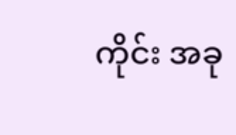ကိုင်း အခု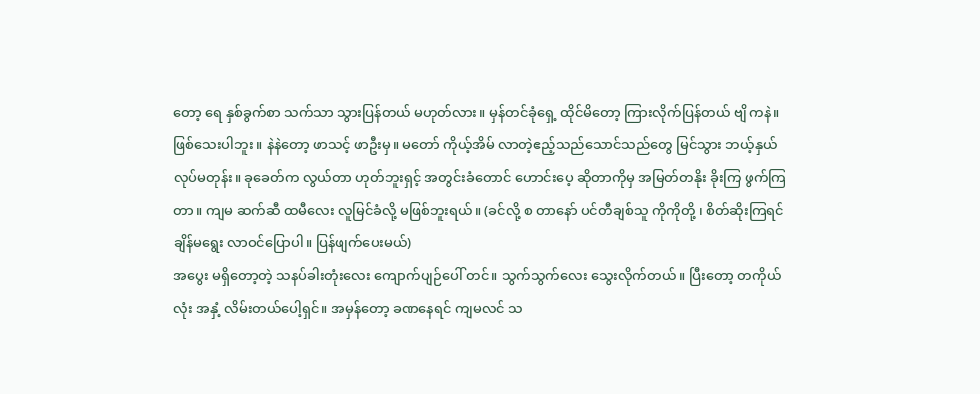တော့ ရေ နှစ်ခွက်စာ သက်သာ သွားပြန်တယ် မဟုတ်လား။ မှန်တင်ခုံရှေ့ ထိုင်မိတော့ ကြားလိုက်ပြန်တယ် ဗျိ ကနဲ။ ဖြစ်သေးပါဘူး။ နဲနဲတော့ ဖာသင့် ဖာဦးမှ။ မတော် ကိုယ့်အိမ် လာတဲ့ဧည့်သည်သောင်သည်တွေ မြင်သွား ဘယ့်နှယ် လုပ်မတုန်း။ ခုခေတ်က လွယ်တာ ဟုတ်ဘူးရှင့် အတွင်းခံတောင် ဟောင်းပေ့ ဆိုတာကိုမှ အမြတ်တနိုး ခိုးကြ ဖွက်ကြတာ။ ကျမ ဆက်ဆီ ထမီလေး လူမြင်ခံလို့ မဖြစ်ဘူးရယ်။ (ခင်လို့ စ တာနော် ပင်တီချစ်သူ ကိုကိုတို့ ၊ စိတ်ဆိုးကြရင် ချိန်မရွေး လာဝင်ပြောပါ။ ပြန်ဖျက်ပေးမယ်)
အပွေး မရှိတော့တဲ့ သနပ်ခါးတုံးလေး ကျောက်ပျဉ်ပေါ် တင်။ သွက်သွက်လေး သွေးလိုက်တယ်။ ပြီးတော့ တကိုယ်လုံး အနှံ့ လိမ်းတယ်ပေါ့ရှင်။ အမှန်တော့ ခဏနေရင် ကျမလင် သ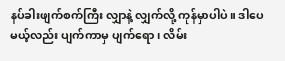နပ်ခါးဖျက်စက်ကြီး လျှာနဲ့ လျှက်လို့ ကုန်မှာပါပဲ။ ဒါပေမယ့်လည်း ပျက်ကာမှ ပျက်ရော၊ လိမ်း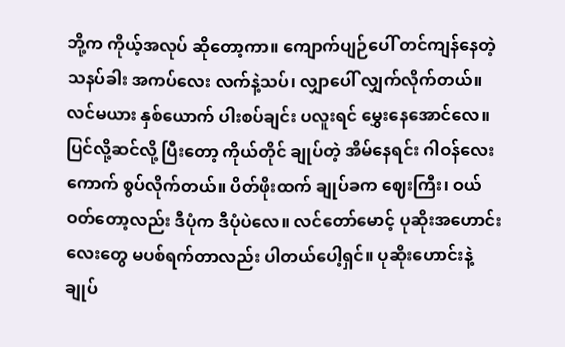ဘို့က ကိုယ့်အလုပ် ဆိုတော့ကာ။ ကျောက်ပျဉ်ပေါ် တင်ကျန်နေတဲ့ သနပ်ခါး အကပ်လေး လက်နဲ့သပ်၊ လျှာပေါ် လျှက်လိုက်တယ်။ လင်မယား နှစ်ယောက် ပါးစပ်ချင်း ပလူးရင် မွှေးနေအောင်လေ။
ပြင်လို့ဆင်လို့ ပြီးတော့ ကိုယ်တိုင် ချုပ်တဲ့ အိမ်နေရင်း ဂါဝန်လေး ကောက် စွပ်လိုက်တယ်။ ပိတ်ဖိုးထက် ချုပ်ခက ဈေးကြီး၊ ဝယ်ဝတ်တော့လည်း ဒီပုံက ဒီပုံပဲလေ။ လင်တော်မောင့် ပုဆိုးအဟောင်းလေးတွေ မပစ်ရက်တာလည်း ပါတယ်ပေါ့ရှင်။ ပုဆိုးဟောင်းနဲ့ ချုပ်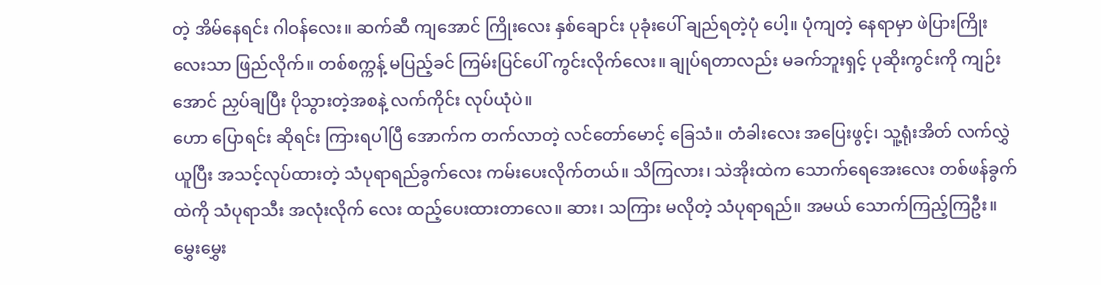တဲ့ အိမ်နေရင်း ဂါဝန်လေး။ ဆက်ဆီ ကျအောင် ကြိုးလေး နှစ်ချောင်း ပုခုံးပေါ် ချည်ရတဲ့ပုံ ပေါ့။ ပုံကျတဲ့ နေရာမှာ ဖဲပြားကြိုးလေးသာ ဖြည်လိုက်။ တစ်စက္ကန့် မပြည့်ခင် ကြမ်းပြင်ပေါ် ကွင်းလိုက်လေး။ ချုပ်ရတာလည်း မခက်ဘူးရှင့် ပုဆိုးကွင်းကို ကျဉ်းအောင် ညှပ်ချပြီး ပိုသွားတဲ့အစနဲ့ လက်ကိုင်း လုပ်ယုံပဲ။
ဟော ပြောရင်း ဆိုရင်း ကြားရပါပြီ အောက်က တက်လာတဲ့ လင်တော်မောင့် ခြေသံ။ တံခါးလေး အပြေးဖွင့်၊ သူ့ရုံးအိတ် လက်လွှဲယူပြီး အသင့်လုပ်ထားတဲ့ သံပုရာရည်ခွက်လေး ကမ်းပေးလိုက်တယ်။ သိကြလား၊ သဲအိုးထဲက သောက်ရေအေးလေး တစ်ဖန်ခွက်ထဲကို သံပုရာသီး အလုံးလိုက် လေး ထည့်ပေးထားတာလေ။ ဆား၊ သကြား မလိုတဲ့ သံပုရာရည်။ အမယ် သောက်ကြည့်ကြဦး။ မွှေးမွှေး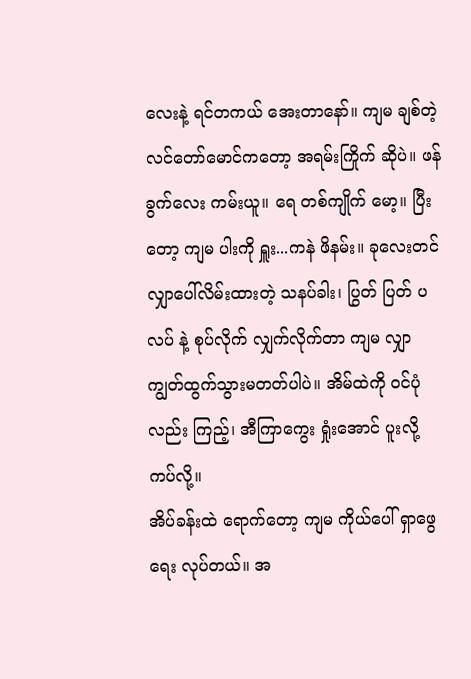လေးနဲ့ ရင်တကယ် အေးတာနော်။ ကျမ ချစ်တဲ့ လင်တော်မောင်ကတော့ အရမ်းကြိုက် ဆိုပဲ။ ဖန်ခွက်လေး ကမ်းယူ။ ရေ တစ်ကျိုက် မော့။ ပြီးတော့ ကျမ ပါးကို ရှူး...ကနဲ ဖိနမ်း။ ခုလေးတင် လျှာပေါ်လိမ်းထားတဲ့ သနပ်ခါး၊ ပြွတ် ပြတ် ပလပ် နဲ့ စုပ်လိုက် လျှက်လိုက်တာ ကျမ လျှာ ကျွတ်ထွက်သွားမတတ်ပါပဲ။ အိမ်ထဲကို ဝင်ပုံလည်း ကြည့်၊ အီကြာကွေး ရှုံးအောင် ပူးလို့ ကပ်လို့။
အိပ်ခန်းထဲ ရောက်တော့ ကျမ ကိုယ်ပေါ် ရှာဖွေရေး လုပ်တယ်။ အ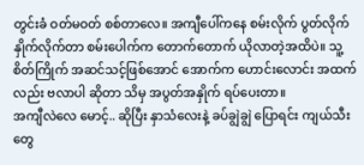တွင်းခံ ဝတ်မဝတ် စစ်တာလေ။ အကျီပေါ်ကနေ စမ်းလိုက် ပွတ်လိုက် နှိုက်လိုက်တာ စမ်းပေါက်က တောက်တောက် ယိုလာတဲ့အထိပဲ။ သူ့စိတ်ကြိုက် အဆင်သင့်ဖြစ်အောင် အောက်က ဟောင်းလောင်း အထက်လည်း ဗလာပါ ဆိုတာ သိမှ အပွတ်အနှိုက် ရပ်ပေးတာ။
အကျီလဲလေ မောင့်.. ဆိုပြီး နှာသံလေးနဲ့ ခပ်ချွဲချွဲ ပြောရင်း ကျယ်သီးတွေ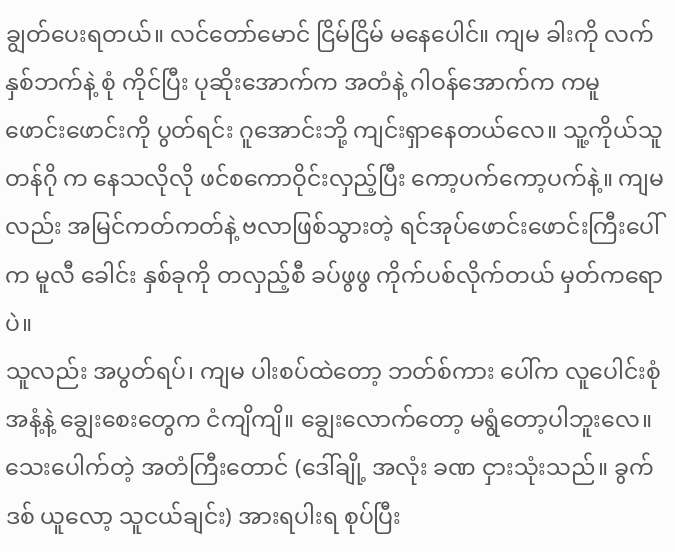ချွတ်ပေးရတယ်။ လင်တော်မောင် ငြိမ်ငြိမ် မနေပေါင်။ ကျမ ခါးကို လက်နှစ်ဘက်နဲ့ စုံ ကိုင်ပြီး ပုဆိုးအောက်က အတံနဲ့ ဂါဝန်အောက်က ကမူ ဖောင်းဖောင်းကို ပွတ်ရင်း ဂူအောင်းဘို့ ကျင်းရှာနေတယ်လေ။ သူ့ကိုယ်သူ တန်ဂို က နေသလိုလို ဖင်စကောဝိုင်းလှည့်ပြီး ကော့ပက်ကော့ပက်နဲ့။ ကျမလည်း အမြင်ကတ်ကတ်နဲ့ ဗလာဖြစ်သွားတဲ့ ရင်အုပ်ဖောင်းဖောင်းကြီးပေါ်က မူလီ ခေါင်း နှစ်ခုကို တလှည့်စီ ခပ်ဖွဖွ ကိုက်ပစ်လိုက်တယ် မှတ်ကရောပဲ။
သူလည်း အပွတ်ရပ်၊ ကျမ ပါးစပ်ထဲတော့ ဘတ်စ်ကား ပေါ်က လူပေါင်းစုံ အနံ့နဲ့ ချွေးစေးတွေက ငံကျိကျိ။ ချွေးလောက်တော့ မရွံတော့ပါဘူးလေ။ သေးပေါက်တဲ့ အတံကြီးတောင် (ဒေါ်ချို့ အလုံး ခဏ ငှားသုံးသည်။ ခွက်ဒစ် ယူလော့ သူငယ်ချင်း) အားရပါးရ စုပ်ပြီး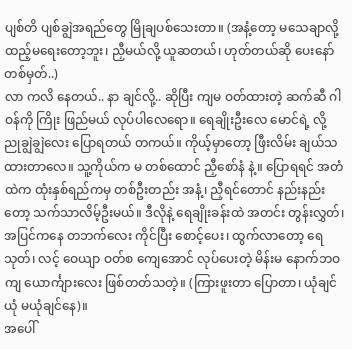ပျစ်တိ ပျစ်ချွဲအရည်တွေ မြိုချပစ်သေးတာ။ (အနံ့တော့ မသေချာလို့ ထည့်မရေးတော့ဘူး၊ ညှီမယ်လို့ ယူဆတယ်၊ ဟုတ်တယ်ဆို ပေးနော် တစ်မှတ်..)
လာ ကလိ နေတယ်.. နာ ချင်လို့.. ဆိုပြီး ကျမ ဝတ်ထားတဲ့ ဆက်ဆီ ဂါဝန်ကို ကြိုး ဖြည်မယ် လုပ်ပါလေရော။ ရေချိုးဦးလေ မောင်ရဲ့ လို့ ညုချွဲချွဲလေး ပြောရတယ် တကယ်။ ကိုယ့်မှာတော့ ဖြီးလိမ်း ချယ်သ ထားတာလေ။ သူ့ကိုယ်က မ တစ်ထောင် ညှီစော်နံ နဲ့။ ပြောရရင် အတံထဲက ထုံးနှစ်ရည်ကမှ တစ်ဦးတည်း အနံ့၊ ညှီရင်တောင် နည်းနည်းတော့ သက်သာလိမ့်ဦးမယ်။ ဒီလိုနဲ့ ရေချိုးခန်းထဲ အတင်း တွန်းလွှတ်၊ အပြင်ကနေ တဘက်လေး ကိုင်ပြီး စောင့်ပေး၊ ထွက်လာတော့ ရေ သုတ်၊ လင့် ဝေယျာ ဝတ်စ ကျေအောင် လုပ်ပေးတဲ့ မိန်းမ နောက်ဘဝကျ ယောင်္ကျားလေး ဖြစ်တတ်သတဲ့။ (ကြားဖူးတာ ပြောတာ၊ ယုံချင်ယုံ မယုံချင်နေ)။
အပေါ်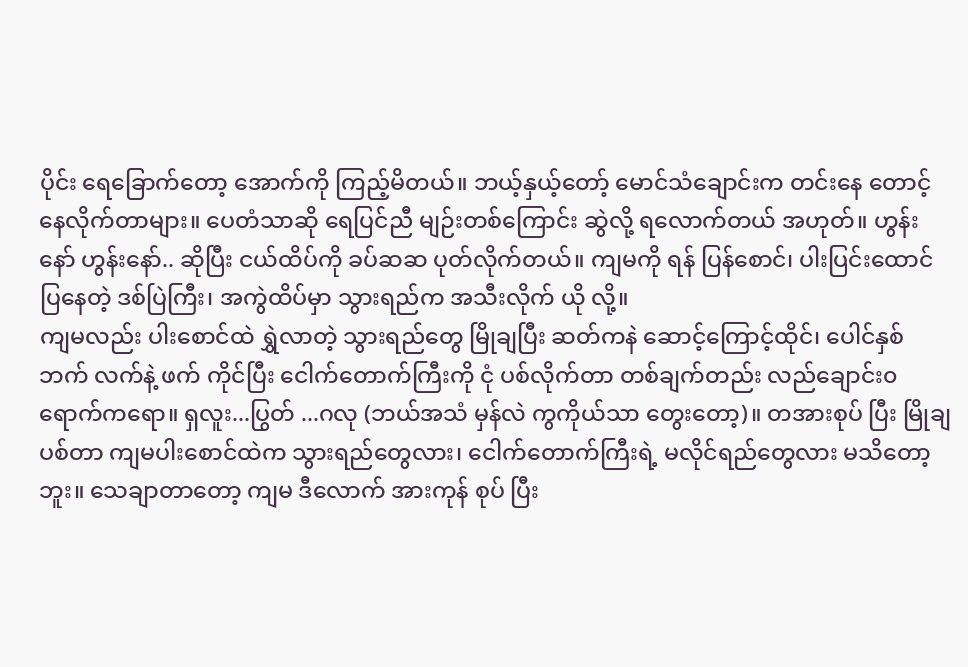ပိုင်း ရေခြောက်တော့ အောက်ကို ကြည့်မိတယ်။ ဘယ့်နှယ့်တော့် မောင်သံချောင်းက တင်းနေ တောင့်နေလိုက်တာများ။ ပေတံသာဆို ရေပြင်ညီ မျဉ်းတစ်ကြောင်း ဆွဲလို့ ရလောက်တယ် အဟုတ်။ ဟွန်းနော် ဟွန်းနော်.. ဆိုပြီး ငယ်ထိပ်ကို ခပ်ဆဆ ပုတ်လိုက်တယ်။ ကျမကို ရန် ပြန်စောင်၊ ပါးပြင်းထောင်ပြနေတဲ့ ဒစ်ပြဲကြီး၊ အကွဲထိပ်မှာ သွားရည်က အသီးလိုက် ယို လို့။
ကျမလည်း ပါးစောင်ထဲ ရွှဲလာတဲ့ သွားရည်တွေ မြိုချပြီး ဆတ်ကနဲ ဆောင့်ကြောင့်ထိုင်၊ ပေါင်နှစ်ဘက် လက်နဲ့ ဖက် ကိုင်ပြီး ငေါက်တောက်ကြီးကို ငုံ ပစ်လိုက်တာ တစ်ချက်တည်း လည်ချောင်း၀ ရောက်ကရော။ ရှလူး...ပြွတ် ...ဂလု (ဘယ်အသံ မှန်လဲ ကွကိုယ်သာ တွေးတော့)။ တအားစုပ် ပြီး မြိုချ ပစ်တာ ကျမပါးစောင်ထဲက သွားရည်တွေလား၊ ငေါက်တောက်ကြီးရဲ့ မလိုင်ရည်တွေလား မသိတော့ဘူး။ သေချာတာတော့ ကျမ ဒီလောက် အားကုန် စုပ် ပြီး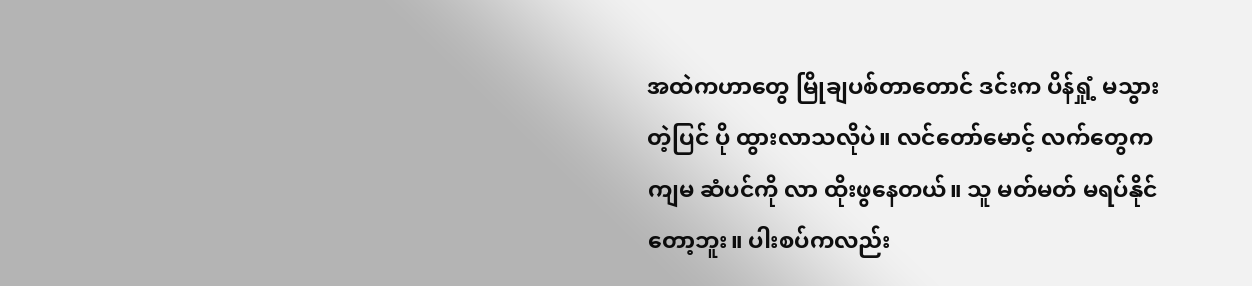အထဲကဟာတွေ မြိုချပစ်တာတောင် ဒင်းက ပိန်ရှုံ့ မသွားတဲ့ပြင် ပို ထွားလာသလိုပဲ။ လင်တော်မောင့် လက်တွေက ကျမ ဆံပင်ကို လာ ထိုးဖွနေတယ်။ သူ မတ်မတ် မရပ်နိုင်တော့ဘူး။ ပါးစပ်ကလည်း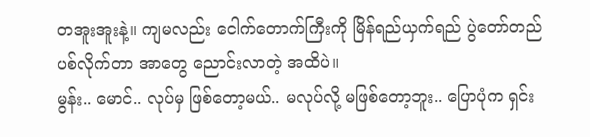တအူးအူးနဲ့။ ကျမလည်း ငေါက်တောက်ကြီးကို မြိန်ရည်ယှက်ရည် ပွဲတော်တည်ပစ်လိုက်တာ အာတွေ ညောင်းလာတဲ့ အထိပဲ။
မွန်း.. မောင်.. လုပ်မှ ဖြစ်တော့မယ်.. မလုပ်လို့ မဖြစ်တော့ဘူး.. ပြောပုံက ရှင်း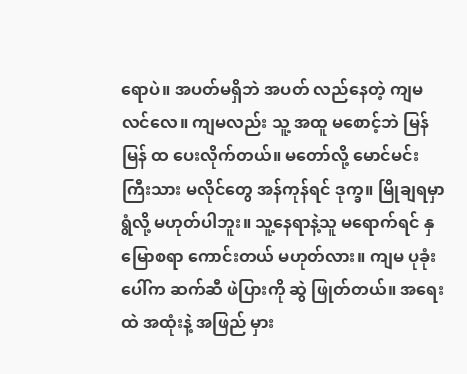ရောပဲ။ အပတ်မရှိဘဲ အပတ် လည်နေတဲ့ ကျမ လင်လေ။ ကျမလည်း သူ့ အထူ မစောင့်ဘဲ မြန်မြန် ထ ပေးလိုက်တယ်။ မတော်လို့ မောင်မင်းကြီးသား မလိုင်တွေ အန်ကုန်ရင် ဒုက္ခ။ မြိုချရမှာ ရွံလို့ မဟုတ်ပါဘူး။ သူ့နေရာနဲ့သူ မရောက်ရင် နှမြောစရာ ကောင်းတယ် မဟုတ်လား။ ကျမ ပုခုံးပေါ်က ဆက်ဆီ ဖဲပြားကို ဆွဲ ဖြုတ်တယ်။ အရေးထဲ အထုံးနဲ့ အဖြည် မှား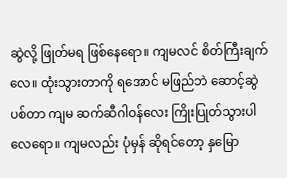ဆွဲလို့ ဖြုတ်မရ ဖြစ်နေရော။ ကျမလင် စိတ်ကြီးချက်လေ။ ထုံးသွားတာကို ရအောင် မဖြည်ဘဲ ဆောင့်ဆွဲပစ်တာ ကျမ ဆက်ဆီဂါဝန်လေး ကြိုးပြုတ်သွားပါလေရော။ ကျမလည်း ပုံမှန် ဆိုရင်တော့ နှမြော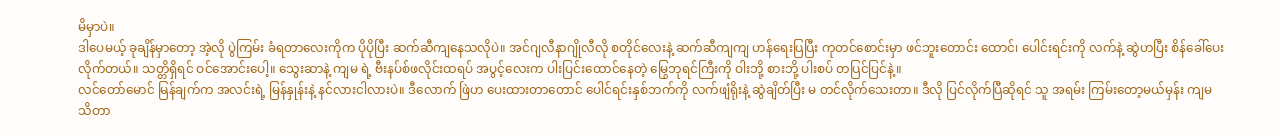မိမှာပဲ။
ဒါပေမယ့် ခုချိန်မှာတော့ အဲ့လို ပွဲကြမ်း ခံရတာလေးကိုက ပိုပိုပြီး ဆက်ဆီကျနေသလိုပဲ။ အင်ဂျလီနာဂျိုလီလို စတိုင်လေးနဲ့ ဆက်ဆီကျကျ ဟန်ရေးပြပြီး ကုတင်စောင်းမှာ ဖင်ဘူးတောင်း ထောင်၊ ပေါင်းရင်းကို လက်နဲ့ ဆွဲဟပြီး စိန်ခေါ်ပေးလိုက်တယ်။ သတ္တိရှိရင် ဝင်အောင်းပေါ့။ သွေးဆာနဲ့ ကျမ ရဲ့ ဗီးနပ်စ်ဖလိုင်းထရပ် အပွင့်လေးက ပါးပြင်းထောင်နေတဲ့ မြွေဘုရင်ကြီးကို ဝါးဘို့ စားဘို့ ပါးစပ် တပြင်ပြင်နဲ့။
လင်တော်မောင် မြန်ချက်က အလင်းရဲ့ မြန်နှုန်းနဲ့ နင်လားငါလားပဲ။ ဒီလောက် ဖြဲဟ ပေးထားတာတောင် ပေါင်ရင်းနှစ်ဘက်ကို လက်ဖျံရိုးနဲ့ ဆွဲချိတ်ပြီး မ တင်လိုက်သေးတာ။ ဒီလို ပြင်လိုက်ပြီဆိုရင် သူ အရမ်း ကြမ်းတော့မယ်မှန်း ကျမ သိတာ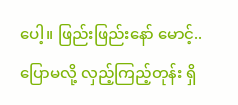ပေါ့။ ဖြည်းဖြည်းနော် မောင့်.. ပြောမလို့ လှည့်ကြည့်တုန်း ရှိ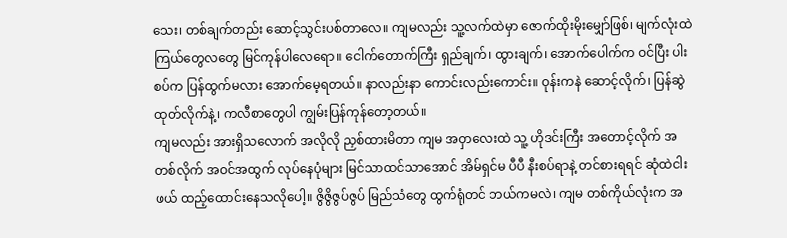သေး၊ တစ်ချက်တည်း ဆောင့်သွင်းပစ်တာလေ။ ကျမလည်း သူ့လက်ထဲမှာ ဇောက်ထိုးမိုးမျှော်ဖြစ်၊ မျက်လုံးထဲ ကြယ်တွေလတွေ မြင်ကုန်ပါလေရော။ ငေါက်တောက်ကြီး ရှည်ချက်၊ ထွားချက်၊ အောက်ပေါက်က ဝင်ပြီး ပါးစပ်က ပြန်ထွက်မလား အောက်မေ့ရတယ်။ နာလည်းနာ ကောင်းလည်းကောင်း။ ဝုန်းကနဲ ဆောင့်လိုက်၊ ပြန်ဆွဲထုတ်လိုက်နဲ့၊ ကလီစာတွေပါ ကျွမ်းပြန်ကုန်တော့တယ်။
ကျမလည်း အားရှိသလောက် အလိုလို ညှစ်ထားမိတာ ကျမ အဝှာလေးထဲ သူ့ ဟိုဒင်းကြီး အတောင့်လိုက် အတစ်လိုက် အဝင်အထွက် လုပ်နေပုံများ မြင်သာထင်သာအောင် အိမ်ရှင်မ ပီပီ နီးစပ်ရာနဲ့ တင်စားရရင် ဆုံထဲငါးဖယ် ထည့်ထောင်းနေသလိုပေါ့။ ဇွိဇွိဇွပ်ဇွပ် မြည်သံတွေ ထွက်ရုံတင် ဘယ်ကမလဲ၊ ကျမ တစ်ကိုယ်လုံးက အ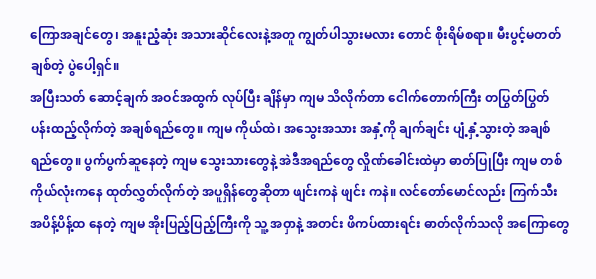ကြောအချင်တွေ၊ အနူးညံ့ဆုံး အသားဆိုင်လေးနဲ့အတူ ကျွတ်ပါသွားမလား တောင် စိုးရိမ်စရာ။ မီးပွင့်မတတ် ချစ်တဲ့ ပွဲပေါ့ရှင်။
အပြီးသတ် ဆောင့်ချက် အဝင်အထွက် လုပ်ပြီး ချိန်မှာ ကျမ သိလိုက်တာ ငေါက်တောက်ကြီး တပြွတ်ပြွတ် ပန်းထည့်လိုက်တဲ့ အချစ်ရည်တွေ။ ကျမ ကိုယ်ထဲ၊ အသွေးအသား အနှံ့ကို ချက်ချင်း ပျံ့နှံ့သွားတဲ့ အချစ်ရည်တွေ။ ပွက်ပွက်ဆူနေတဲ့ ကျမ သွေးသားတွေနဲ့ အဲဒီအရည်တွေ လှိုဏ်ခေါင်းထဲမှာ ဓာတ်ပြုပြီး ကျမ တစ်ကိုယ်လုံးကနေ ထုတ်လွှတ်လိုက်တဲ့ အပူရှိန်တွေဆိုတာ ဖျင်းကနဲ ဖျင်း ကနဲ။ လင်တော်မောင်လည်း ကြက်သီး အပိန့်ပိန့်ထ နေတဲ့ ကျမ အိုးပြည့်ပြည့်ကြီးကို သူ့ အဝှာနဲ့ အတင်း ဖိကပ်ထားရင်း ဓာတ်လိုက်သလို အကြောတွေ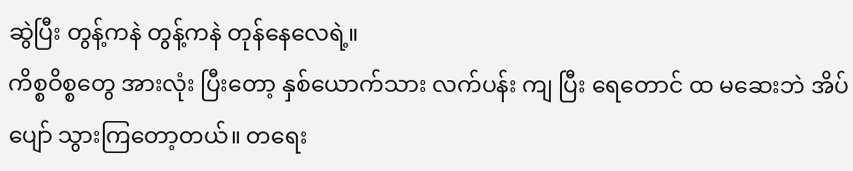ဆွဲပြီး တွန့်ကနဲ တွန့်ကနဲ တုန်နေလေရဲ့။
ကိစ္စဝိစ္စတွေ အားလုံး ပြီးတော့ နှစ်ယောက်သား လက်ပန်း ကျ ပြီး ရေတောင် ထ မဆေးဘဲ အိပ်ပျော် သွားကြတော့တယ်။ တရေး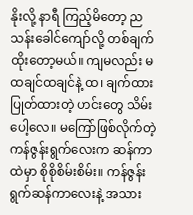နိုးလို့ နာရီ ကြည့်မိတော့ ည သန်းခေါင်ကျော်လို့ တစ်ချက် ထိုးတော့မယ်။ ကျမလည်း မထချင်ထချင်နဲ့ ထ၊ ချက်ထားပြုတ်ထားတဲ့ ဟင်းတွေ သိမ်းပေါ့လေ။ မကြော်ဖြစ်လိုက်တဲ့ ကန်ဇွန်းရွက်လေးက ဆန်ကာထဲမှာ စိုစိုစိမ်းစိမ်း။ ကန်ဇွန်းရွက်ဆန်ကာလေးနဲ့ အသား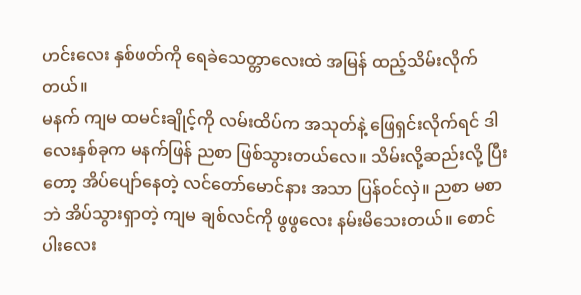ဟင်းလေး နှစ်ဖတ်ကို ရေခဲသေတ္တာလေးထဲ အမြန် ထည့်သိမ်းလိုက်တယ်။
မနက် ကျမ ထမင်းချိုင့်ကို လမ်းထိပ်က အသုတ်နဲ့ ဖြေရှင်းလိုက်ရင် ဒါလေးနှစ်ခုက မနက်ဖြန် ညစာ ဖြစ်သွားတယ်လေ။ သိမ်းလို့ဆည်းလို့ ပြီးတော့ အိပ်ပျော်နေတဲ့ လင်တော်မောင်နား အသာ ပြန်ဝင်လှဲ။ ညစာ မစာဘဲ အိပ်သွားရှာတဲ့ ကျမ ချစ်လင်ကို ဖွဖွလေး နမ်းမိသေးတယ်။ စောင်ပါးလေး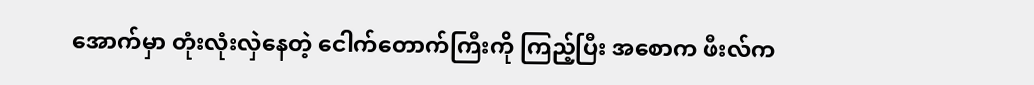အောက်မှာ တုံးလုံးလှဲနေတဲ့ ငေါက်တောက်ကြီးကို ကြည့်ပြီး အစောက ဖီးလ်က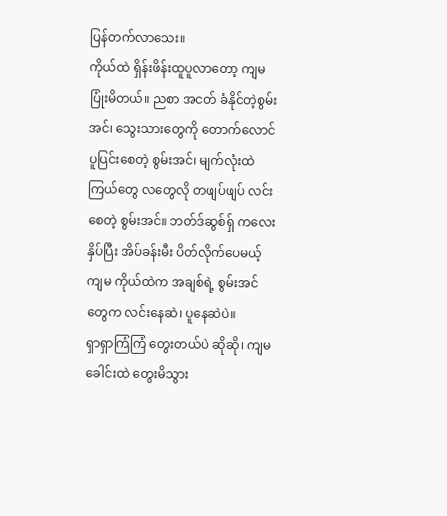ပြန်တက်လာသေး။
ကိုယ်ထဲ ရှိန်းဖိန်းထူပူလာတော့ ကျမ ပြုံးမိတယ်။ ညစာ အငတ် ခံနိုင်တဲ့စွမ်းအင်၊ သွေးသားတွေကို တောက်လောင်ပူပြင်းစေတဲ့ စွမ်းအင်၊ မျက်လုံးထဲ ကြယ်တွေ လတွေလို တဖျပ်ဖျပ် လင်းစေတဲ့ စွမ်းအင်။ ဘတ်ဒ်ဆွစ်ရှ် ကလေး နှိပ်ပြီး အိပ်ခန်းမီး ပိတ်လိုက်ပေမယ့် ကျမ ကိုယ်ထဲက အချစ်ရဲ့ စွမ်းအင်တွေက လင်းနေဆဲ၊ ပူနေဆဲပဲ။
ရှာရှာကြံကြံ တွေးတယ်ပဲ ဆိုဆို၊ ကျမ ခေါင်းထဲ တွေးမိသွား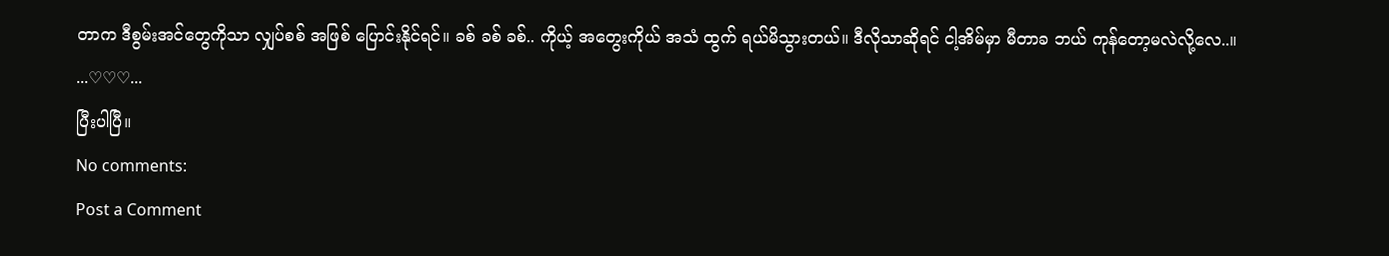တာက ဒီစွမ်းအင်တွေကိုသာ လျှပ်စစ် အဖြစ် ပြောင်းနိုင်ရင်။ ခစ် ခစ် ခစ်.. ကိုယ့် အတွေးကိုယ် အသံ ထွက် ရယ်မိသွားတယ်။ ဒီလိုသာဆိုရင် ငါ့အိမ်မှာ မီတာခ ဘယ် ကုန်တော့မလဲလို့လေ..။
...♡♡♡...
ပြီးပါပြီ။
No comments:
Post a Comment